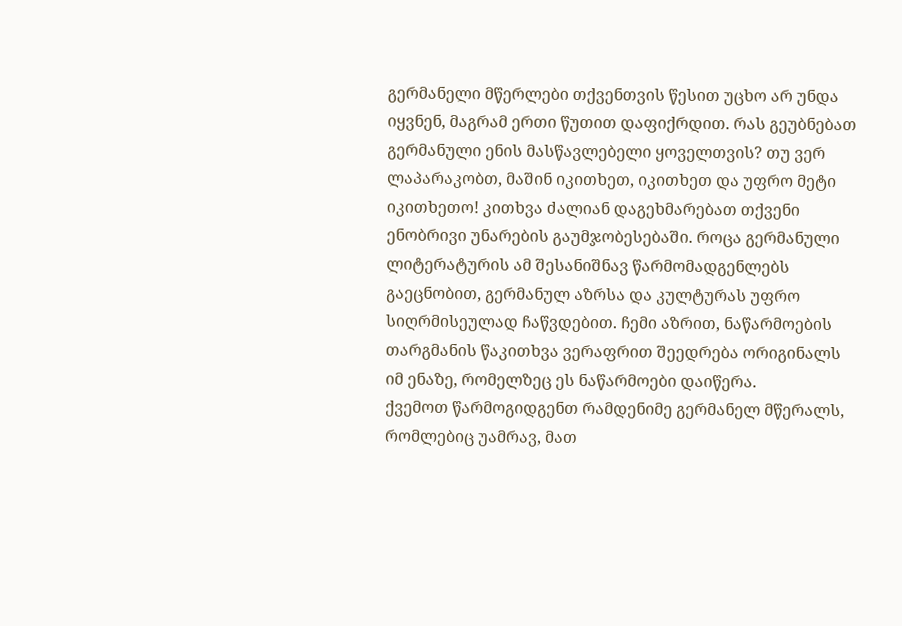გერმანელი მწერლები თქვენთვის წესით უცხო არ უნდა იყვნენ, მაგრამ ერთი წუთით დაფიქრდით. რას გეუბნებათ გერმანული ენის მასწავლებელი ყოველთვის? თუ ვერ ლაპარაკობთ, მაშინ იკითხეთ, იკითხეთ და უფრო მეტი იკითხეთო! კითხვა ძალიან დაგეხმარებათ თქვენი ენობრივი უნარების გაუმჯობესებაში. როცა გერმანული ლიტერატურის ამ შესანიშნავ წარმომადგენლებს გაეცნობით, გერმანულ აზრსა და კულტურას უფრო სიღრმისეულად ჩაწვდებით. ჩემი აზრით, ნაწარმოების თარგმანის წაკითხვა ვერაფრით შეედრება ორიგინალს იმ ენაზე, რომელზეც ეს ნაწარმოები დაიწერა.
ქვემოთ წარმოგიდგენთ რამდენიმე გერმანელ მწერალს, რომლებიც უამრავ, მათ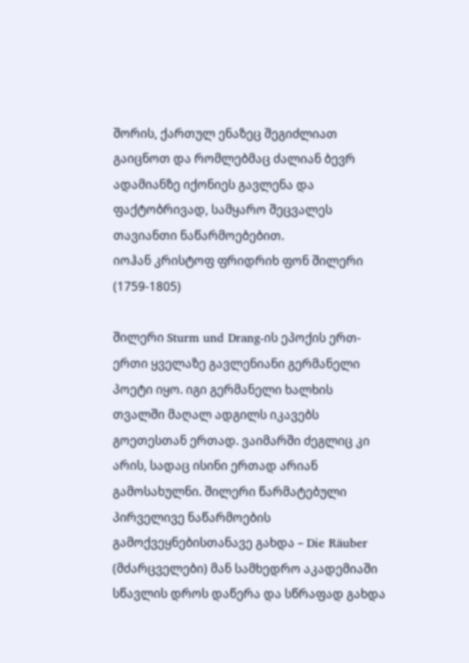შორის, ქართულ ენაზეც შეგიძლიათ გაიცნოთ და რომლებმაც ძალიან ბევრ ადამიანზე იქონიეს გავლენა და ფაქტობრივად, სამყარო შეცვალეს თავიანთი ნაწარმოებებით.
იოჰან კრისტოფ ფრიდრიხ ფონ შილერი (1759-1805)

შილერი Sturm und Drang-ის ეპოქის ერთ-ერთი ყველაზე გავლენიანი გერმანელი პოეტი იყო. იგი გერმანელი ხალხის თვალში მაღალ ადგილს იკავებს გოეთესთან ერთად. ვაიმარში ძეგლიც კი არის, სადაც ისინი ერთად არიან გამოსახულნი. შილერი წარმატებული პირველივე ნაწარმოების გამოქვეყნებისთანავე გახდა – Die Räuber (მძარცველები) მან სამხედრო აკადემიაში სწავლის დროს დაწერა და სწრაფად გახდა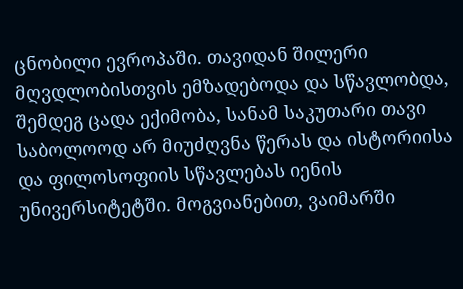ცნობილი ევროპაში. თავიდან შილერი მღვდლობისთვის ემზადებოდა და სწავლობდა, შემდეგ ცადა ექიმობა, სანამ საკუთარი თავი საბოლოოდ არ მიუძღვნა წერას და ისტორიისა და ფილოსოფიის სწავლებას იენის უნივერსიტეტში. მოგვიანებით, ვაიმარში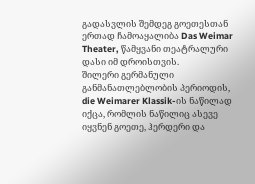გადასვლის შემდეგ გოეთესთან ერთად ჩამოაყალიბა Das Weimar Theater, წამყვანი თეატრალური დასი იმ დროისთვის.
შილერი გერმანული განმანათლებლობის პერიოდის, die Weimarer Klassik-ის ნაწილად იქცა, რომლის ნაწილიც ასევე იყვნენ გოეთე, ჰერდერი და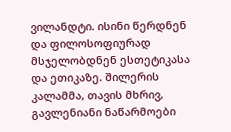ვილანდტი. ისინი წერდნენ და ფილოსოფიურად მსჯელობდნენ ესთეტიკასა და ეთიკაზე. შილერის კალამმა, თავის მხრივ, გავლენიანი ნაწარმოები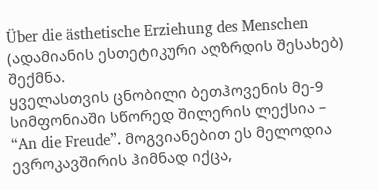Über die ästhetische Erziehung des Menschen (ადამიანის ესთეტიკური აღზრდის შესახებ) შექმნა.
ყველასთვის ცნობილი ბეთჰოვენის მე-9 სიმფონიაში სწორედ შილერის ლექსია – “An die Freude”. მოგვიანებით ეს მელოდია ევროკავშირის ჰიმნად იქცა,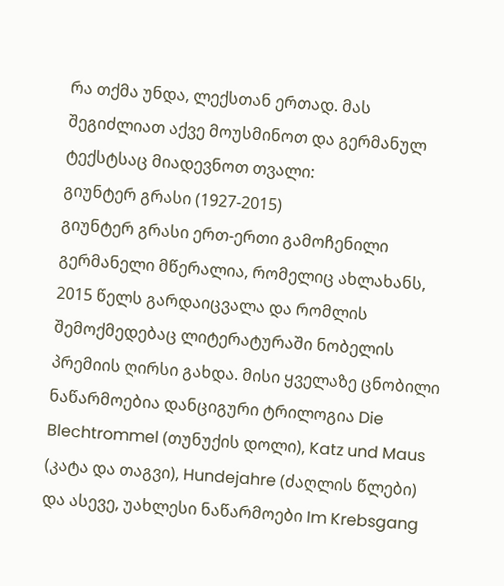რა თქმა უნდა, ლექსთან ერთად. მას შეგიძლიათ აქვე მოუსმინოთ და გერმანულ ტექსტსაც მიადევნოთ თვალი:
გიუნტერ გრასი (1927-2015)
გიუნტერ გრასი ერთ-ერთი გამოჩენილი გერმანელი მწერალია, რომელიც ახლახანს, 2015 წელს გარდაიცვალა და რომლის შემოქმედებაც ლიტერატურაში ნობელის პრემიის ღირსი გახდა. მისი ყველაზე ცნობილი ნაწარმოებია დანციგური ტრილოგია Die Blechtrommel (თუნუქის დოლი), Katz und Maus (კატა და თაგვი), Hundejahre (ძაღლის წლები) და ასევე, უახლესი ნაწარმოები Im Krebsgang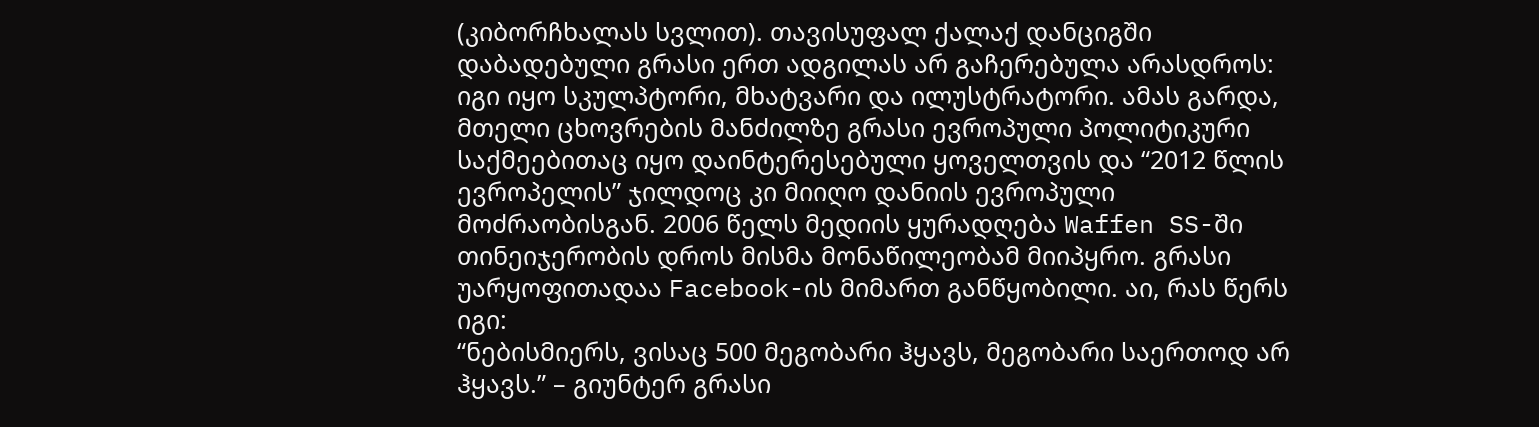(კიბორჩხალას სვლით). თავისუფალ ქალაქ დანციგში დაბადებული გრასი ერთ ადგილას არ გაჩერებულა არასდროს: იგი იყო სკულპტორი, მხატვარი და ილუსტრატორი. ამას გარდა, მთელი ცხოვრების მანძილზე გრასი ევროპული პოლიტიკური საქმეებითაც იყო დაინტერესებული ყოველთვის და “2012 წლის ევროპელის” ჯილდოც კი მიიღო დანიის ევროპული მოძრაობისგან. 2006 წელს მედიის ყურადღება Waffen SS-ში თინეიჯერობის დროს მისმა მონაწილეობამ მიიპყრო. გრასი უარყოფითადაა Facebook-ის მიმართ განწყობილი. აი, რას წერს იგი:
“ნებისმიერს, ვისაც 500 მეგობარი ჰყავს, მეგობარი საერთოდ არ ჰყავს.” – გიუნტერ გრასი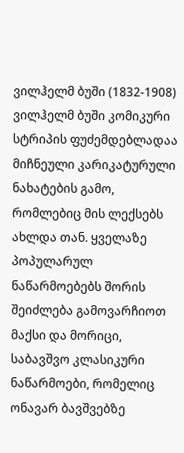ვილჰელმ ბუში (1832-1908)
ვილჰელმ ბუში კომიკური სტრიპის ფუძემდებლადაა მიჩნეული კარიკატურული ნახატების გამო, რომლებიც მის ლექსებს ახლდა თან. ყველაზე პოპულარულ ნაწარმოებებს შორის შეიძლება გამოვარჩიოთ მაქსი და მორიცი, საბავშვო კლასიკური ნაწარმოები, რომელიც ონავარ ბავშვებზე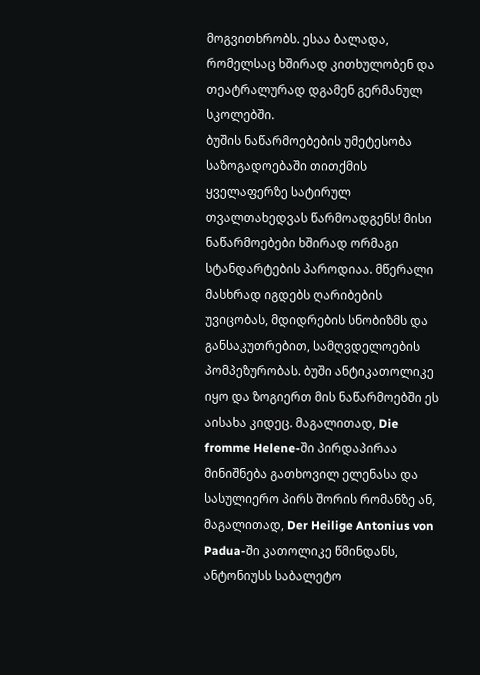მოგვითხრობს. ესაა ბალადა, რომელსაც ხშირად კითხულობენ და თეატრალურად დგამენ გერმანულ სკოლებში.
ბუშის ნაწარმოებების უმეტესობა საზოგადოებაში თითქმის ყველაფერზე სატირულ თვალთახედვას წარმოადგენს! მისი ნაწარმოებები ხშირად ორმაგი სტანდარტების პაროდიაა. მწერალი მასხრად იგდებს ღარიბების უვიცობას, მდიდრების სნობიზმს და განსაკუთრებით, სამღვდელოების პომპეზურობას. ბუში ანტიკათოლიკე იყო და ზოგიერთ მის ნაწარმოებში ეს აისახა კიდეც. მაგალითად, Die fromme Helene-ში პირდაპირაა მინიშნება გათხოვილ ელენასა და სასულიერო პირს შორის რომანზე ან, მაგალითად, Der Heilige Antonius von Padua-ში კათოლიკე წმინდანს, ანტონიუსს საბალეტო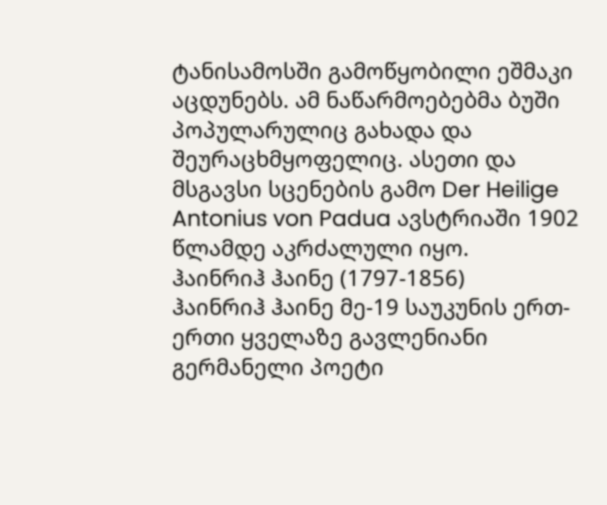ტანისამოსში გამოწყობილი ეშმაკი აცდუნებს. ამ ნაწარმოებებმა ბუში პოპულარულიც გახადა და შეურაცხმყოფელიც. ასეთი და მსგავსი სცენების გამო Der Heilige Antonius von Padua ავსტრიაში 1902 წლამდე აკრძალული იყო.
ჰაინრიჰ ჰაინე (1797-1856)
ჰაინრიჰ ჰაინე მე-19 საუკუნის ერთ-ერთი ყველაზე გავლენიანი გერმანელი პოეტი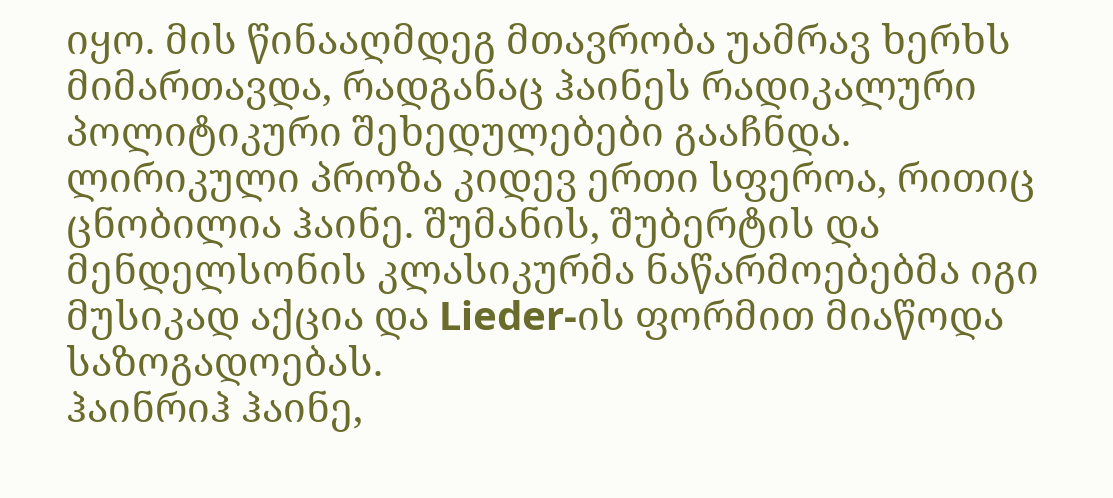იყო. მის წინააღმდეგ მთავრობა უამრავ ხერხს მიმართავდა, რადგანაც ჰაინეს რადიკალური პოლიტიკური შეხედულებები გააჩნდა.
ლირიკული პროზა კიდევ ერთი სფეროა, რითიც ცნობილია ჰაინე. შუმანის, შუბერტის და მენდელსონის კლასიკურმა ნაწარმოებებმა იგი მუსიკად აქცია და Lieder-ის ფორმით მიაწოდა საზოგადოებას.
ჰაინრიჰ ჰაინე,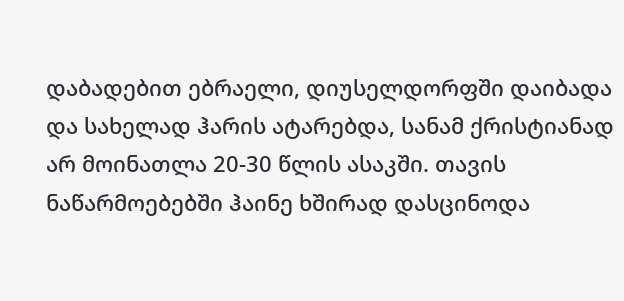დაბადებით ებრაელი, დიუსელდორფში დაიბადა და სახელად ჰარის ატარებდა, სანამ ქრისტიანად არ მოინათლა 20-30 წლის ასაკში. თავის ნაწარმოებებში ჰაინე ხშირად დასცინოდა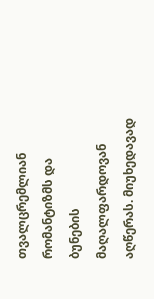თვალცრემლიან რომანტიზმს და ბუნების მაღალფარდოვან აღწერას. მიუხედავად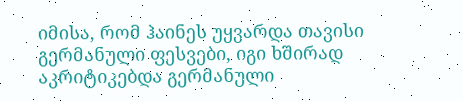იმისა, რომ ჰაინეს უყვარდა თავისი გერმანული ფესვები, იგი ხშირად აკრიტიკებდა გერმანული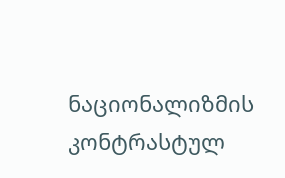ნაციონალიზმის კონტრასტულ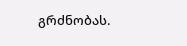გრძნობას.